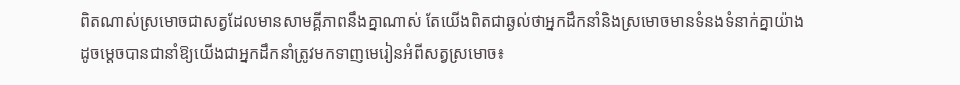ពិតណាស់ស្រមោចជាសត្វដែលមានសាមគ្គីភាពនឹងគ្នាណាស់ តែយើងពិតជាឆ្ងល់ថាអ្នកដឹកនាំនិងស្រមោចមានទំនងទំនាក់គ្នាយ៉ាងដូចម្ដេចបានជានាំឱ្យយើងជាអ្នកដឹកនាំត្រូវមកទាញមេរៀនអំពីសត្វស្រមោច៖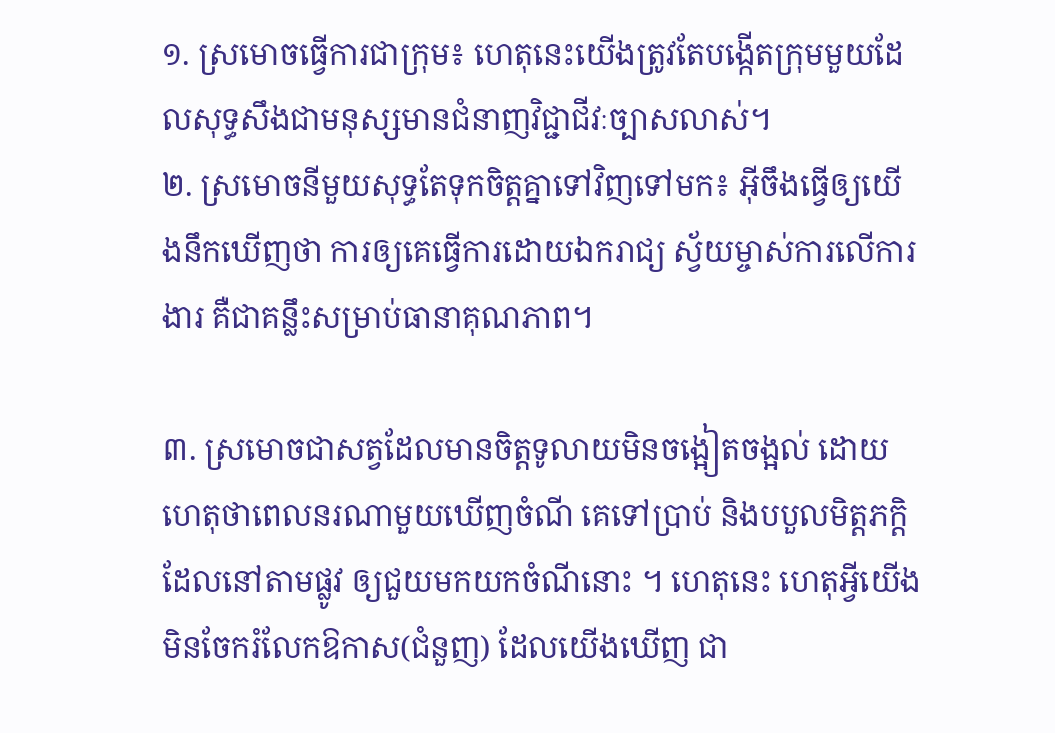១. ស្រមោចធ្វើការជាក្រុម៖ ហេតុនេះយើងត្រូវតែបង្កើតក្រុមមួយដែលសុទ្ធសឹងជាមនុស្សមានជំនាញវិជ្ជាជីវៈច្បាសលាស់។
២. ស្រមោចនីមួយសុទ្ធតែទុកចិត្តគ្នាទៅវិញទៅមក៖ អ៊ីចឹងធ្វើឲ្យយើងនឹកឃើញថា ការឲ្យគេធ្វើការដោយឯករាជ្យ ស្វ័យម្ចាស់ការលើការងារ គឺជាគន្លឹះសម្រាប់ធានាគុណភាព។

៣. ស្រមោចជាសត្វដែលមានចិត្តទូលាយមិនចង្អៀតចង្អល់ ដោយហេតុថាពេលនរណាមួយឃើញចំណី គេទៅប្រាប់ និងបបួលមិត្តភក្តិដែលនៅតាមផ្លូវ ឲ្យជួយមកយកចំណីនោះ ។ ហេតុនេះ ហេតុអ្វីយើងមិនចែករំលែកឱកាស(ជំនួញ) ដែលយើងឃើញ ជា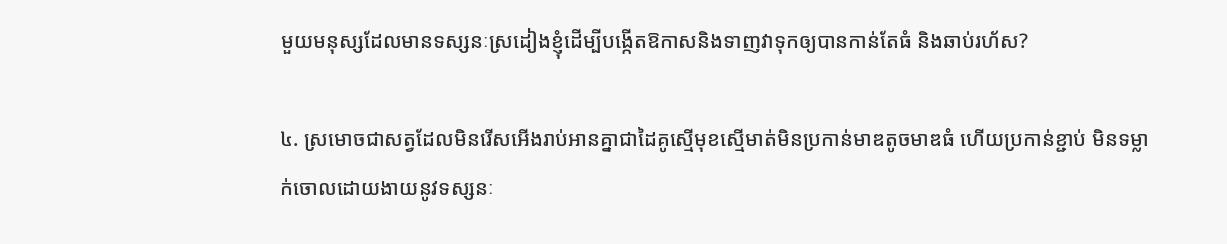មួយមនុស្សដែលមានទស្សនៈស្រដៀងខ្ញុំដើម្បីបង្កើតឱកាសនិងទាញវាទុកឲ្យបានកាន់តែធំ និងឆាប់រហ័ស?

៤. ស្រមោចជាសត្វដែលមិនរើសអើងរាប់អានគ្នាជាដៃគូស្មើមុខស្មើមាត់មិនប្រកាន់មាឌតូចមាឌធំ ហើយប្រកាន់ខ្ជាប់ មិនទម្លាក់ចោលដោយងាយនូវទស្សនៈ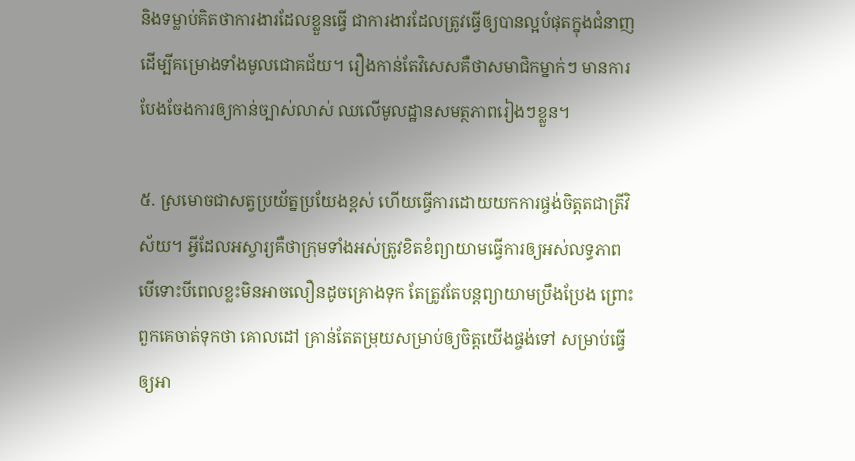និងទម្លាប់គិតថាការងារដែលខ្លួនធ្វើ ជាការងារដែលត្រូវធ្វើឲ្យបានល្អបំផុតក្នុងជំនាញ ដើម្បីគម្រោងទាំងមូលជោគជ័យ។ រឿងកាន់តែវិសេសគឺថាសមាជិកម្នាក់ៗ មានការបែងចែងការឲ្យកាន់ច្បាស់លាស់ ឈលើមូលដ្ឋានសមត្ថភាពរៀងៗខ្លួន។

៥. ស្រមោចជាសត្វប្រយ័ត្នប្រយែងខ្ពស់ ហើយធ្វើការដោយយកការផ្ចង់ចិត្តតជាត្រីវិស័យ។ អ្វីដែលអស្ចារ្យគឺថាក្រុមទាំងអស់ត្រូវខិតខំព្យាយាមធ្វើការឲ្យអស់លទ្ធភាព បើទោះបីពេលខ្លះមិនអាចលឿនដូចគ្រោងទុក តែត្រូវតែបន្តព្យាយាមប្រឹងប្រែង ព្រោះពួកគេចាត់ទុកថា គោលដៅ គ្រាន់តែតម្រុយសម្រាប់ឲ្យចិត្តយើងផ្ចង់ទៅ សម្រាប់ធ្វើឲ្យអា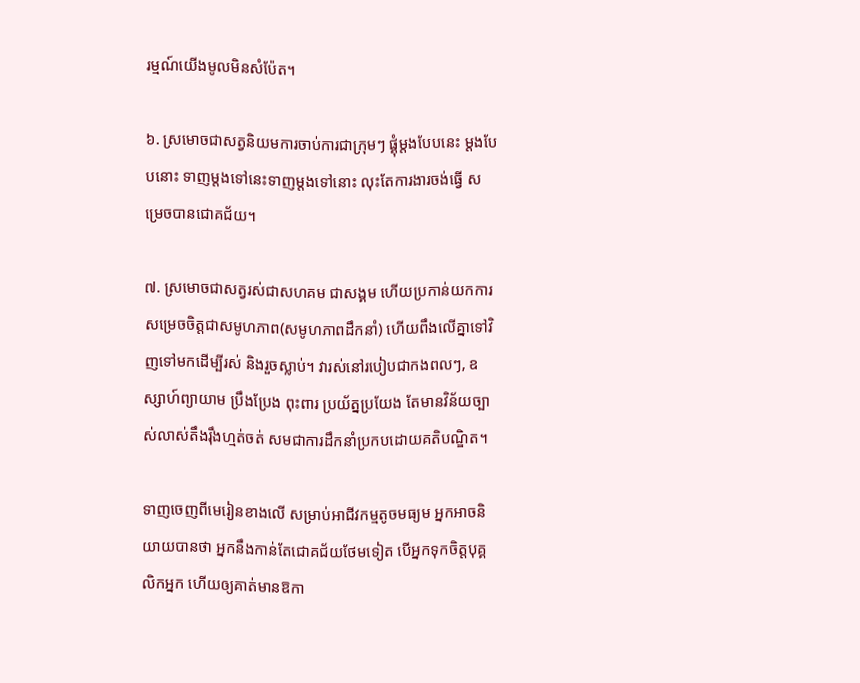រម្មណ៍យើងមូលមិនសំប៉ែត។

៦. ស្រមោចជាសត្វនិយមការចាប់ការជាក្រុមៗ ផ្គុំម្តងបែបនេះ ម្តងបែបនោះ ទាញម្តងទៅនេះទាញម្តងទៅនោះ លុះតែការងារចង់ធ្វើ សម្រេចបានជោគជ័យ។

៧. ស្រមោចជាសត្វរស់ជាសហគម ជាសង្គម ហើយប្រកាន់យកការសម្រេចចិត្តជាសមូហភាព(សមូហភាពដឹកនាំ) ហើយពឹងលើគ្នាទៅវិញទៅមកដើម្បីរស់ និងរួចស្លាប់។ វារស់នៅរបៀបជាកងពលៗ, ឧស្សាហ៍ព្យាយាម ប្រឹងប្រែង ពុះពារ ប្រយ័ត្នប្រយែង តែមានវិន័យច្បាស់លាស់តឹងរ៉ឹងហ្មត់ចត់ សមជាការដឹកនាំប្រកបដោយគតិបណ្ឌិត។

ទាញចេញពីមេរៀនខាងលើ សម្រាប់អាជីវកម្មតូចមធ្យម អ្នកអាចនិយាយបានថា អ្នកនឹងកាន់តែជោគជ័យថែមទៀត បើអ្នកទុកចិត្តបុគ្គលិកអ្នក ហើយឲ្យគាត់មានឱកា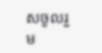សចូលរួម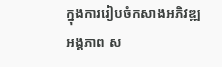ក្នុងការរៀបចំកសាងអភិវឌ្ឍអង្គភាព ស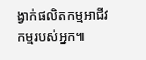ង្វាក់ផលិតកម្មអាជីវកម្មរបស់អ្នក៕